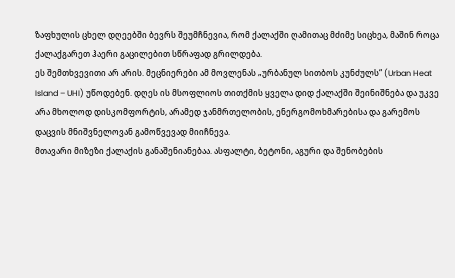ზაფხულის ცხელ დღეებში ბევრს შეუმჩნევია, რომ ქალაქში ღამითაც მძიმე სიცხეა, მაშინ როცა ქალაქგარეთ ჰაერი გაცილებით სწრაფად გრილდება.
ეს შემთხვევითი არ არის. მეცნიერები ამ მოვლენას „ურბანულ სითბოს კუნძულს“ (Urban Heat Island – UHI) უწოდებენ. დღეს ის მსოფლიოს თითქმის ყველა დიდ ქალაქში შეინიშნება და უკვე არა მხოლოდ დისკომფორტის, არამედ ჯანმრთელობის, ენერგომოხმარებისა და გარემოს დაცვის მნიშვნელოვან გამოწვევად მიიჩნევა.
მთავარი მიზეზი ქალაქის განაშენიანებაა. ასფალტი, ბეტონი, აგური და შენობების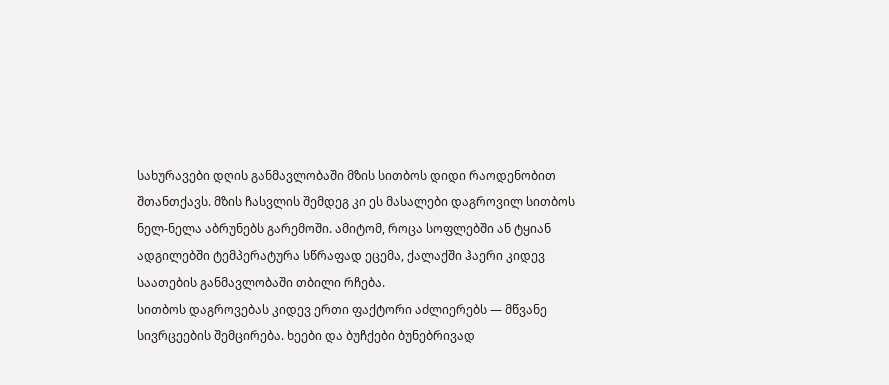სახურავები დღის განმავლობაში მზის სითბოს დიდი რაოდენობით შთანთქავს. მზის ჩასვლის შემდეგ კი ეს მასალები დაგროვილ სითბოს ნელ-ნელა აბრუნებს გარემოში. ამიტომ, როცა სოფლებში ან ტყიან ადგილებში ტემპერატურა სწრაფად ეცემა, ქალაქში ჰაერი კიდევ საათების განმავლობაში თბილი რჩება.
სითბოს დაგროვებას კიდევ ერთი ფაქტორი აძლიერებს — მწვანე სივრცეების შემცირება. ხეები და ბუჩქები ბუნებრივად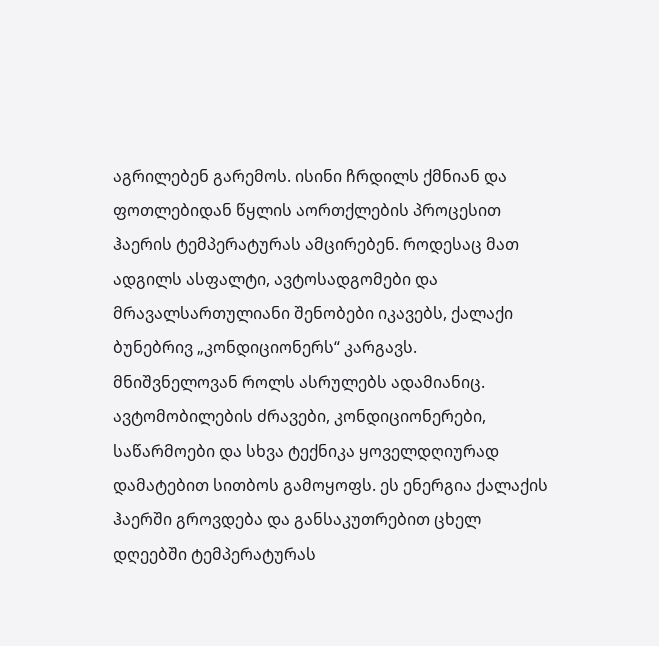აგრილებენ გარემოს. ისინი ჩრდილს ქმნიან და ფოთლებიდან წყლის აორთქლების პროცესით ჰაერის ტემპერატურას ამცირებენ. როდესაც მათ ადგილს ასფალტი, ავტოსადგომები და მრავალსართულიანი შენობები იკავებს, ქალაქი ბუნებრივ „კონდიციონერს“ კარგავს.
მნიშვნელოვან როლს ასრულებს ადამიანიც. ავტომობილების ძრავები, კონდიციონერები, საწარმოები და სხვა ტექნიკა ყოველდღიურად დამატებით სითბოს გამოყოფს. ეს ენერგია ქალაქის ჰაერში გროვდება და განსაკუთრებით ცხელ დღეებში ტემპერატურას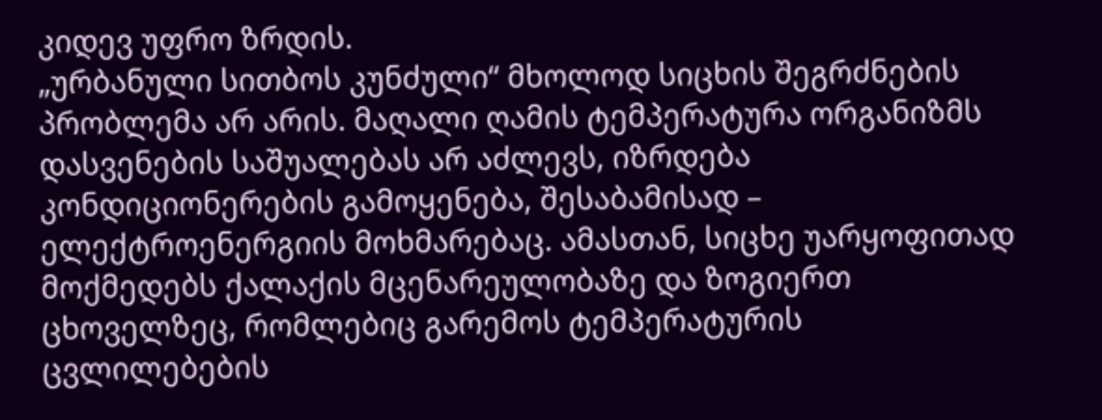კიდევ უფრო ზრდის.
„ურბანული სითბოს კუნძული“ მხოლოდ სიცხის შეგრძნების პრობლემა არ არის. მაღალი ღამის ტემპერატურა ორგანიზმს დასვენების საშუალებას არ აძლევს, იზრდება კონდიციონერების გამოყენება, შესაბამისად – ელექტროენერგიის მოხმარებაც. ამასთან, სიცხე უარყოფითად მოქმედებს ქალაქის მცენარეულობაზე და ზოგიერთ ცხოველზეც, რომლებიც გარემოს ტემპერატურის ცვლილებების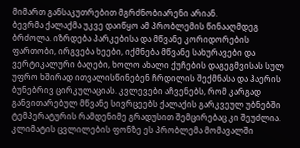მიმართ განსაკუთრებით მგრძნობიარენი არიან.
ბევრმა ქალაქმა უკვე დაიწყო ამ პრობლემის წინააღმდეგ ბრძოლა. იზრდება პარკებისა და მწვანე კორიდორების ფართობი, ირგვება ხეები, იქმნება მწვანე სახურავები და ვერტიკალური ბაღები, ხოლო ახალი ქუჩების დაგეგმვისას სულ უფრო ხშირად ითვალისწინებენ ჩრდილის შექმნასა და ჰაერის ბუნებრივ ცირკულაციას. კვლევები აჩვენებს, რომ კარგად განვითარებულ მწვანე სივრცეებს ქალაქის გარკვეულ უბნებში ტემპერატურის რამდენიმე გრადუსით შემცირებაც კი შეუძლია.
კლიმატის ცვლილების ფონზე ეს პრობლემა მომავალში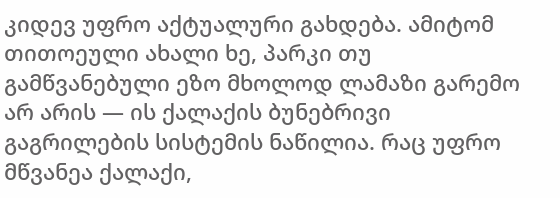კიდევ უფრო აქტუალური გახდება. ამიტომ თითოეული ახალი ხე, პარკი თუ გამწვანებული ეზო მხოლოდ ლამაზი გარემო არ არის — ის ქალაქის ბუნებრივი გაგრილების სისტემის ნაწილია. რაც უფრო მწვანეა ქალაქი,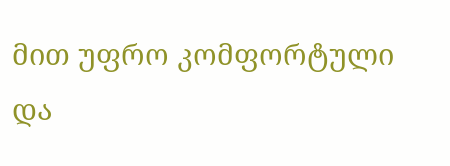მით უფრო კომფორტული და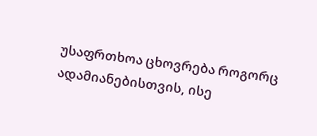უსაფრთხოა ცხოვრება როგორც ადამიანებისთვის, ისე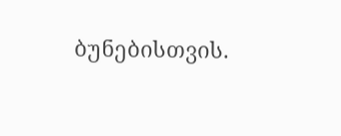ბუნებისთვის.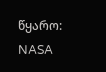წყარო: NASA